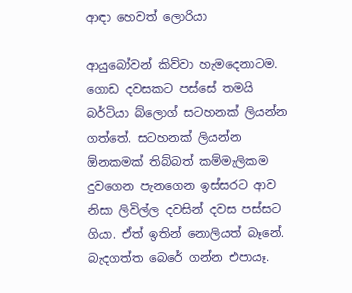ආඳා හෙවත් ලොරියා

ආයුබෝවන් කිව්වා හැමදෙනාටම. ගොඩ දවසකට පස්සේ තමයි බර්ටියා බ්ලොග් සටහනක් ලියන්න ගත්තේ. සටහනක් ලියන්න ඕනකමක් තිබ්බත් කම්මැලිකම දුවගෙන පැනගෙන ඉස්සරට ආව නිසා ලිවිල්ල දවසින් දවස පස්සට ගියා. ඒත් ඉතින් නොලියත් බෑනේ. බැදගත්ත බෙරේ ගන්න එපායෑ.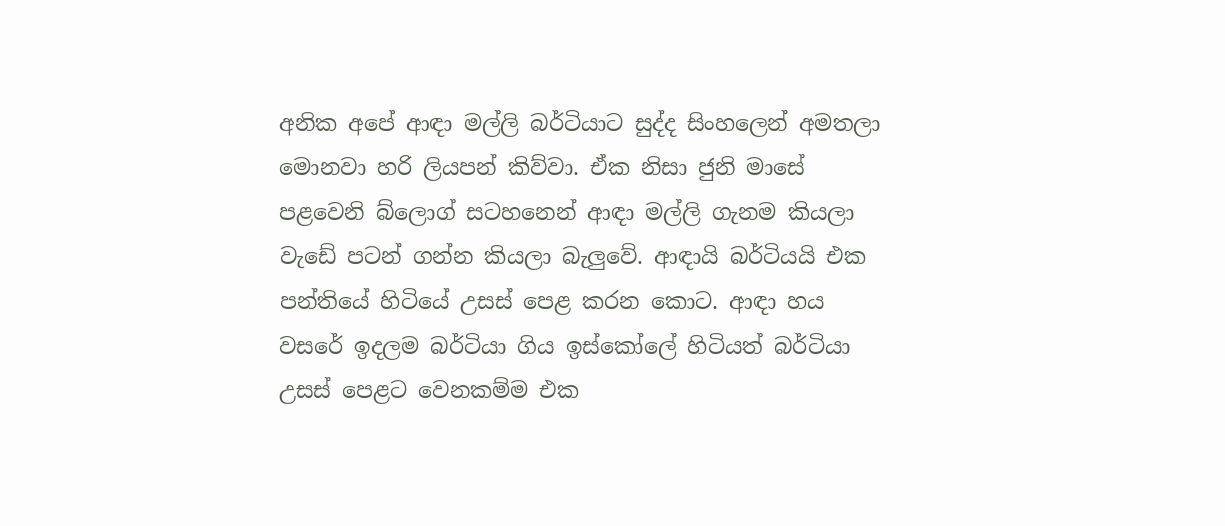අනික අපේ ආඳා මල්ලි බර්ටියාට සුද්ද සිංහලෙන් අමතලා මොනවා හරි ලියපන් කිව්වා. ඒක නිසා ජුනි මාසේ පළවෙනි බ්ලොග් සටහනෙන් ආඳා මල්ලි ගැනම කියලා වැඩේ පටන් ගන්න කියලා බැලුවේ. ආඳායි බර්ටියයි එක පන්තියේ හිටියේ උසස් පෙළ කරන කොට. ආඳා හය වසරේ ඉදලම බර්ටියා ගිය ඉස්කෝලේ හිටියත් බර්ටියා උසස් පෙළට වෙනකම්ම එක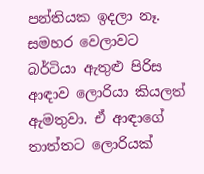පන්තියක ඉදලා නෑ. සමහර වෙලාවට බර්ටියා ඇතුළු පිරිස ආඳාව ලොරියා කියලත් ඇමතුවා. ඒ ආඳාගේ තාත්තට ලොරියක්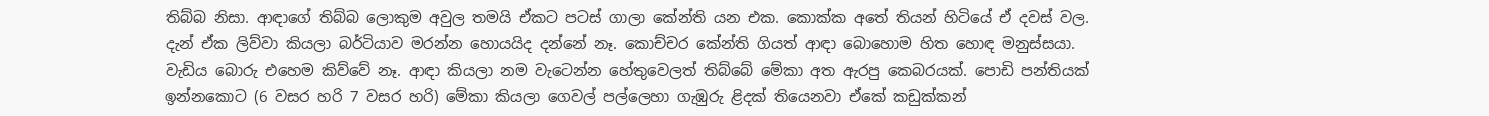තිබ්බ නිසා. ආඳාගේ තිබ්බ ලොකුම අවුල තමයි ඒකට පටස් ගාලා කේන්ති යන එක. කොක්ක අතේ තියන් හිටියේ ඒ දවස් වල. දැන් ඒක ලිව්වා කියලා බර්ටියාව මරන්න හොයයිද දන්නේ නෑ. කොච්චර කේන්ති ගියත් ආඳා බොහොම හිත හොඳ මනුස්සයා. වැඩිය බොරු එහෙම කිව්වේ නෑ. ආඳා කියලා නම වැටෙන්න හේතුවෙලත් තිබ්බේ මේකා අත ඇරපු කෙබරයක්. පොඩි පන්තියක් ඉන්නකොට (6 වසර හරි 7 වසර හරි) මේකා කියලා ගෙවල් පල්ලෙහා ගැඹුරු ළිදක් තියෙනවා ඒකේ කඩුක්කන්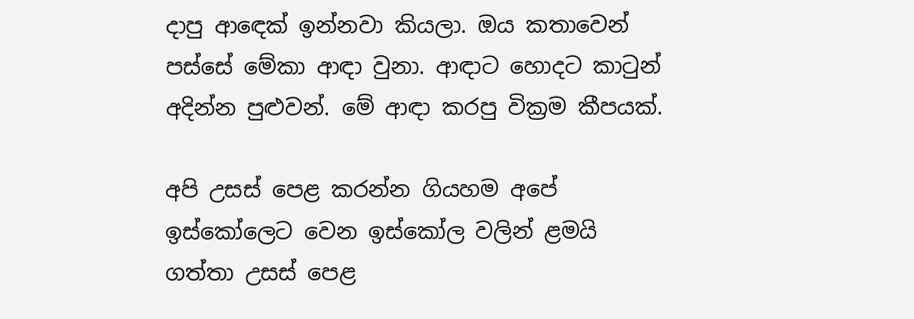දාපු ආඳෙක් ඉන්නවා කියලා. ඔය කතාවෙන් පස්සේ මේකා ආඳා වුනා. ආඳාට හොදට කාටුන් අදින්න පුළුවන්. මේ ආඳා කරපු වික්‍රම කීපයක්.

අපි උසස් පෙළ කරන්න ගියහම අපේ ඉස්කෝලෙට වෙන ඉස්කෝල වලින් ළමයි ගත්තා උසස් පෙළ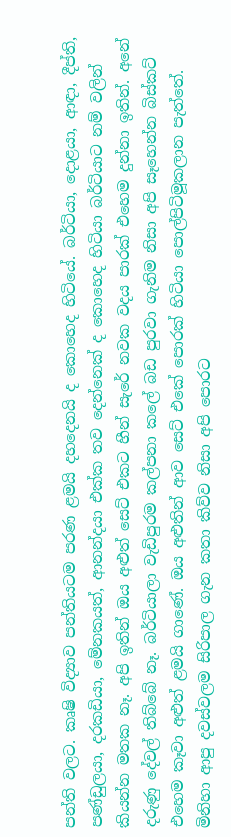පන්ති වලට. කෘෂි විද්‍යාව පන්තියටම පරණ ළමයි දහදෙනයි ද කොහෙද හිටියේ. බර්ටියා, දොළයා, ආඳා, දීප්ති, පණ්ඩුලයා, දරකඩියා, මේනකයත්, ආනන්දයා එක්ක තව දෙන්නෙක් ද කොහෙද හිටියා බර්ටියාට නම් වලින් කියන්න මතක නෑ. අපි ඉතින් ඔය අළුත් සෙට් එකට හීන් සැරේ නවක වදය පාරක් එහෙම දුන්නා ඉතින්. අනේ දරුණු දේවල් තිබ්බේ නෑ. බර්ටියාලා වැඩිපුරම කල්පනා කලේ බඩ පුරවා ගැනිම නිසා අපි සෑහෙන්න බිස්කට් එහෙම කෑවා අළුත් ළමයි ගාණේ. ඔය අළුතින් ආව සෙට් එකේ පොරක් හිටියා පොල්පිටිමූකලාන පැත්තේ. මිනිහා ආපු දවස්වලම සිරිපාල ගැන කතා කිව්ව නිසා අපි පොරට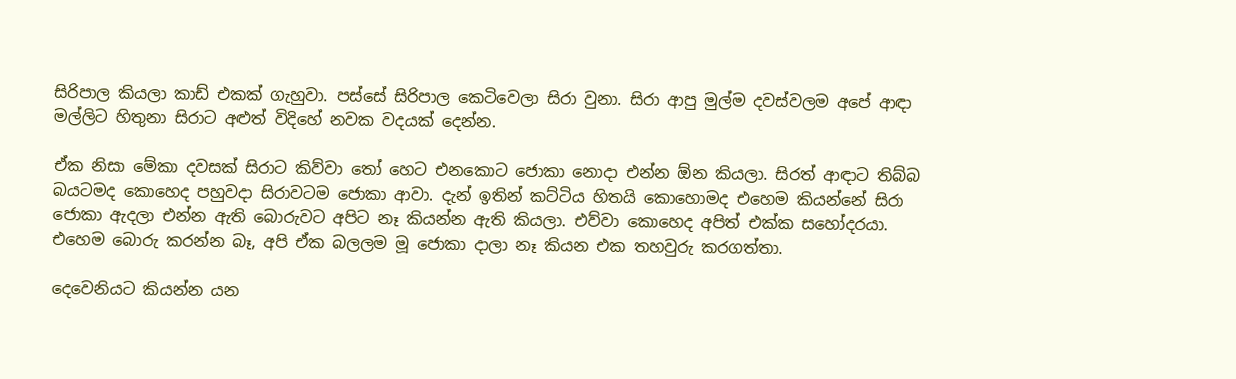සිරිපාල කියලා කාඩ් එකක් ගැහුවා. පස්සේ සිරිපාල කෙටිවෙලා සිරා වුනා. සිරා ආපු මුල්ම දවස්වලම අපේ ආඳා මල්ලිට හිතුනා සිරාට අළුත් විදිහේ නවක වදයක් දෙන්න.

ඒක නිසා මේකා දවසක් සිරාට කිව්වා තෝ හෙට එනකොට ජොකා නොදා එන්න ඕන කියලා. සිරත් ආඳාට තිබ්බ බයටමද කොහෙද පහුවදා සිරාවටම ජොකා ආවා. දැන් ඉතින් කට්ටිය හිතයි කොහොමද එහෙම කියන්නේ සිරා ජොකා ඇදලා එන්න ඇති බොරුවට අපිට නෑ කියන්න ඇති කියලා. එව්වා කොහෙද අපිත් එක්ක සහෝදරයා. එහෙම බොරු කරන්න බෑ, අපි ඒක බලලම මූ ජොකා දාලා නෑ කියන එක තහවුරු කරගත්තා.

දෙවෙනියට කියන්න යන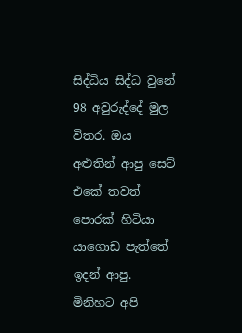සිද්ධිය සිද්ධ වුනේ 98 අවුරුද්දේ මුල විතර. ඔය අළුතින් ආපු සෙට් එකේ තවත් පොරක් හිටියා යාගොඩ පැත්තේ ඉදන් ආපු. මිනිහට අපි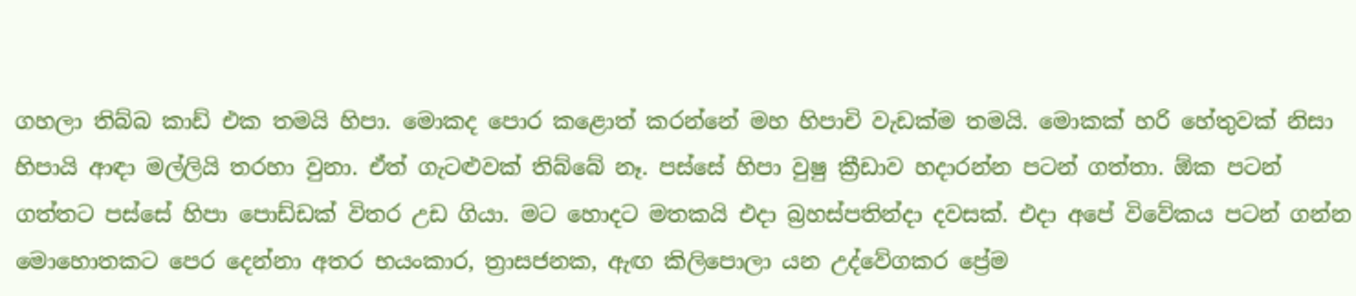ගහලා තිබ්බ කාඩ් එක තමයි හිපා. මොකද පොර කළොත් කරන්නේ මහ හිපාචි වැඩක්ම තමයි. මොකක් හරි හේතුවක් නිසා හිපායි ආඳා මල්ලියි තරහා වුනා. ඒත් ගැටළුවක් තිබ්බේ නෑ. පස්සේ හිපා වුෂු ක්‍රීඩාව හදාරන්න පටන් ගත්තා. ඕක පටන් ගත්තට පස්සේ හිපා පොඩ්ඩක් විතර උඩ ගියා. මට හොදට මතකයි එදා බ්‍රහස්පතින්දා දවසක්. එදා අපේ විවේකය පටන් ගන්න මොහොතකට පෙර දෙන්නා අතර භයංකාර, ත්‍රාසජනක, ඇඟ කිලිපොලා යන උද්වේගකර ප්‍රේම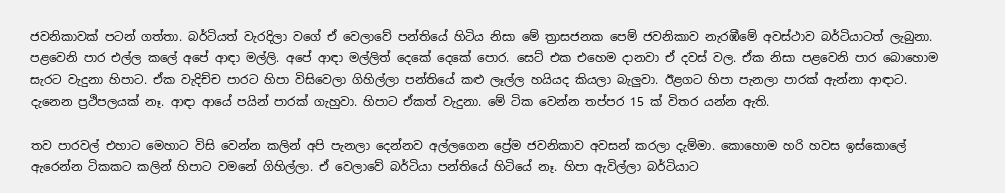ජවනිකාවක් පටන් ගත්තා. බර්ටියත් වැරදිලා වගේ ඒ වෙලාවේ පන්තියේ හිටිය නිසා මේ ත්‍රාසජනක පෙම් ජවනිකාව නැරඹීමේ අවස්ථාව බර්ටියාටත් ලැබුනා. පළවෙනි පාර එල්ල කලේ අපේ ආඳා මල්ලි. අපේ ආඳා මල්ලිත් දෙකේ දෙකේ පොර. සෙට් එක එහෙම දානවා ඒ දවස් වල. ඒක නිසා පළවෙනි පාර බොහොම සැරට වැදුනා හිපාට. ඒක වැදිච්ච පාරට හිපා විසිවෙලා ගිහිල්ලා පන්තියේ කළු ලෑල්ල හයියද කියලා බැලුවා. ඊළගට හිපා පැනලා පාරක් ඇන්නා ආඳාට. දැනෙන ප්‍රථිපලයක් නෑ. ආඳා ආයේ පයින් පාරක් ගැහුවා. හිපාට ඒකත් වැදුනා. මේ ටික වෙන්න තප්පර 15 ක් විතර යන්න ඇති.

තව පාරවල් එහාට මෙහාට විසි වෙන්න කලින් අපි පැනලා දෙන්නව අල්ලගෙන ප්‍රේම ජවනිකාව අවසන් කරලා දැම්මා. කොහොම හරි හවස ඉස්කොලේ ඇරෙන්න ටිකකට කලින් හිපාට වමනේ ගිහිල්ලා. ඒ වෙලාවේ බර්ටියා පන්තියේ හිටියේ නෑ. හිපා ඇවිල්ලා බර්ටියාට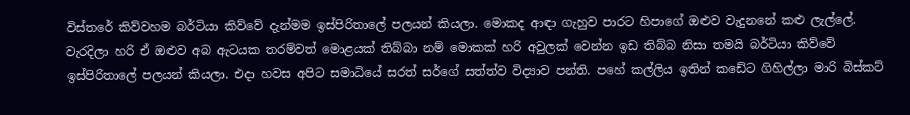විස්තරේ කිව්වහම බර්ටියා කිව්වේ දැන්මම ඉස්පිරිතාලේ පලයන් කියලා. මොකද ආඳා ගැහුව පාරට හිපාගේ ඔළුව වැදුනනේ කළු ලැල්ලේ. වැරදිලා හරි ඒ ඔළුව අබ ඇටයක තරම්වත් මොළයක් තිබ්බා නම් මොකක් හරි අවුලක් වෙන්න ඉඩ තිබ්බ නිසා තමයි බර්ටියා කිව්වේ ඉස්පිරිතාලේ පලයන් කියලා. එදා හවස අපිට සමාධියේ සරත් සර්ගේ සත්ත්ව විද්‍යාව පන්ති. පහේ කල්ලිය ඉතින් කඩේට ගිහිල්ලා මාරි බිස්කට්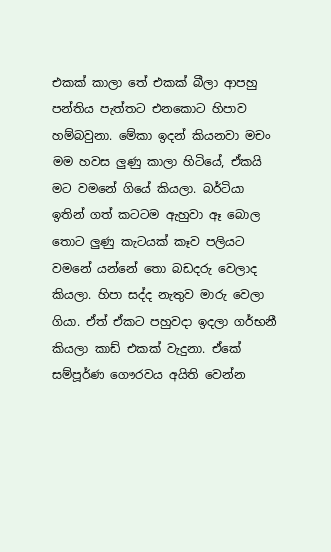එකක් කාලා තේ එකක් බීලා ආපහු පන්තිය පැත්තට එනකොට හිපාව හම්බවුනා. මේකා ඉදන් කියනවා මචං මම හවස ලුණු කාලා හිටියේ, ඒකයි මට වමනේ ගියේ කියලා. බර්ටියා ඉතින් ගත් කටටම ඇහුවා ඈ බොල තොට ලුණු කැටයක් කෑව පලියට වමනේ යන්නේ තො බඩදරු වෙලාද කියලා. හිපා සද්ද නැතුව මාරු වෙලා ගියා. ඒත් ඒකට පහුවදා ඉදලා ගර්භනී කියලා කාඩ් එකක් වැදුනා. ඒකේ සම්පූර්ණ ගෞරවය අයිති වෙන්න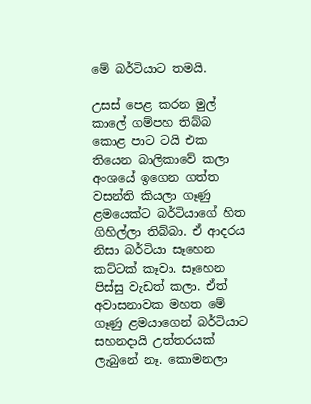මේ බර්ටියාට තමයි.

උසස් පෙළ කරන මුල් කාලේ ගම්පහ තිබ්බ කොළ පාට ටයි එක තියෙන බාලිකාවේ කලා අංශයේ ඉගෙන ගත්ත වසන්ති කියලා ගෑණු ළමයෙක්ට බර්ටියාගේ හිත ගිහිල්ලා තිබ්බා. ඒ ආදරය නිසා බර්ටියා සෑහෙන කට්ටක් කෑවා. සෑහෙන පිස්සු වැඩත් කලා. ඒත් අවාසනාවක මහත මේ ගෑණු ළමයාගෙන් බර්ටියාට සහනදායි උත්තරයක් ලැබුනේ නෑ. කොමනලා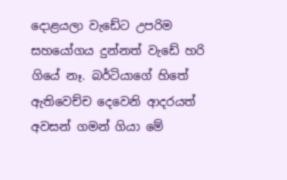දොළයලා වැඩේට උපරිම සහයෝගය දුන්නත් වැඩේ හරි ගියේ නෑ‍. බර්ටියාගේ හිතේ ඇතිවෙච්ච දෙවෙනි ආදරයත් අවසන් ගමන් ගියා මේ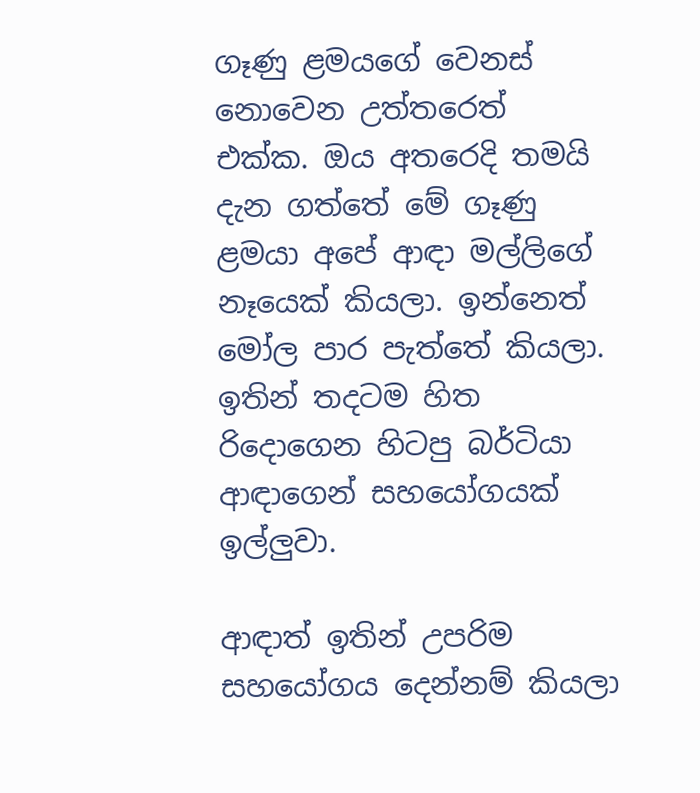ගෑණු ළමයගේ වෙනස් නොවෙන උත්තරෙත් එක්ක. ඔය අතරෙදි තමයි දැන ගත්තේ මේ ගෑණු ළමයා අපේ ආඳා මල්ලිගේ නෑයෙක් කියලා. ඉන්නෙත් මෝල පාර පැත්තේ කියලා. ඉතින් තදටම හිත රිදොගෙන හිටපු බර්ටියා ආඳාගෙන් සහයෝගයක් ඉල්ලුවා.

ආඳාත් ඉතින් උපරිම සහයෝගය දෙන්නම් කියලා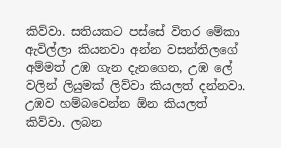කිව්වා. සතියකට පස්සේ විතර මේකා ඇවිල්ලා කියනවා අන්න වසන්තිලගේ අම්මත් උඹ ගැන දැනගෙන, උඹ ලේ වලින් ලියුමක් ලිව්වා කියලත් දන්නවා. උඹව හම්බවෙන්න ඕන කියලත් කිව්වා. ලබන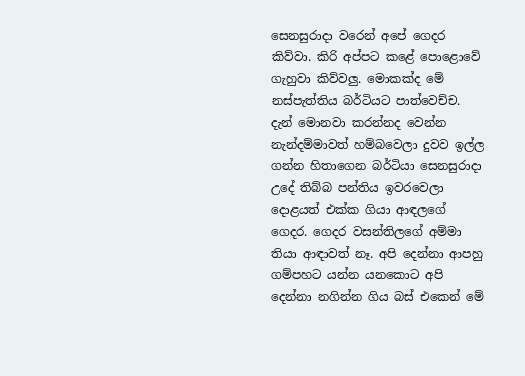සෙනසුරාදා වරෙන් අපේ ගෙදර කිව්වා. කිරි අප්පට කළේ පොළොවේ ගැහුවා කිව්වලු. මොකක්ද මේ නස්පැත්තිය බර්ටියට පාත්වෙච්ච. දැන් මොනවා කරන්නද වෙන්න නැන්දම්මාවත් හම්බවෙලා දුවව ඉල්ල ගන්න හිතාගෙන බර්ටියා සෙනසුරාදා උදේ තිබ්බ පන්තිය ඉවරවෙලා දොළයත් එක්ක ගියා ආඳලගේ ගෙදර. ගෙදර වසන්තිලගේ අම්මා තියා ආඳාවත් නෑ. අපි දෙන්නා ආපහු ගම්පහට යන්න යනකොට අපි දෙන්නා නගින්න ගිය බස් එකෙන් මේ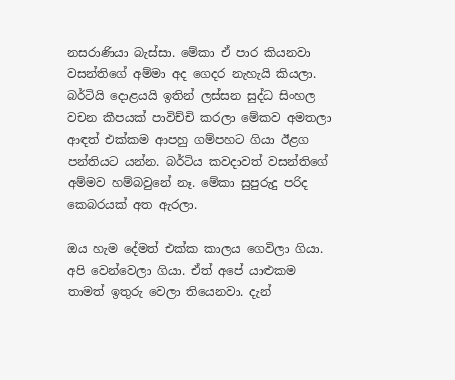නසරාණියා බැස්සා. මේකා ඒ පාර කියනවා වසන්තිගේ අම්මා අද ගෙදර නැහැයි කියලා. බර්ටියි දොළයයි ඉතින් ලස්සන සුද්ධ සිංහල වචන කීපයක් පාවිච්චි කරලා මේකව අමතලා ආඳත් එක්කම ආපහු ගම්පහට ගියා ඊළග පන්තියට යන්න. බර්ටිය කවදාවත් වසන්තිගේ අම්මව හම්බවුනේ නෑ‍. මේකා සුපුරුදු පරිද කෙබරයක් අත ඇරලා.

ඔය හැම දේමත් එක්ක කාලය ගෙවිලා ගියා. අපි වෙන්වෙලා ගියා. ඒත් අපේ යාළුකම තාමත් ඉතුරු වෙලා තියෙනවා. දැන්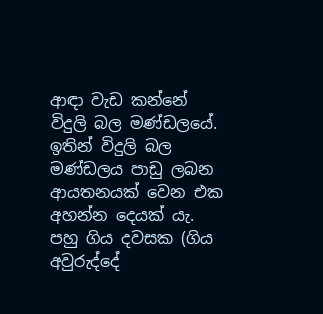ආඳා වැඩ කන්නේ විදුලි බල මණ්ඩලයේ. ඉතින් විදුලි බල මණ්ඩලය පාඩු ලබන ආයතනයක් වෙන එක අහන්න දෙයක් යැ. පහු ගිය දවසක (ගිය අවුරුද්දේ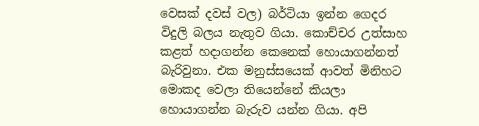වෙසක් දවස් වල) බර්ටියා ඉන්න ගෙදර විදුලි බලය නැතුව ගියා. කොච්චර උත්සාහ කළත් හදාගන්න කෙනෙක් හොයාගන්නත් බැරිවුනා. එක මනුස්සයෙක් ආවත් මිනිහට මොකද වෙලා තියෙන්නේ කියලා හොයාගන්න බැරුව යන්න ගියා. අපි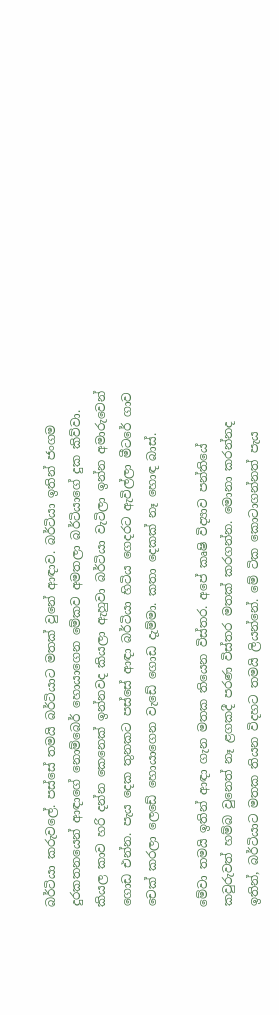බර්ටියා කරුවලේ. පස්සේ තමයි බර්ටියාට මතක් වුනේ ආඳාව. බර්ටියා ඉතින් ජංගම දුරකතනයෙන් ආඳාගේ නොම්බෙර් හොයාගෙන මේකව අමතලා බර්ටියාගේ දුක කිව්වා. කියල කාව හරි දන්න කෙනෙක් ඉන්නවද කියලා ඇහුවා බර්ටියා වැටිලා ඉන්න අමාරුවෙන් ගොඩ එන්න. පැය දෙක තුනකට පස්සේ ආඳා බර්ටියා හිටිය ගෙදරට ඇවිල්ලා මීටරේ ගාව චෙක් කරලා ලෙඩේ හොයාගෙන වැඩේ ගොඩ දැම්මා. කතා දෙකක් නෑ හොඳ බාස්.

මේවා තමයි ඉතින් ආඳා ගැන මතක තියෙන විස්තර. අපේ කෘෂි විද්‍යාව පන්තියේ කවුරුවත් හම්බ වුනෙත් නෑ ළගකදී පරණ විස්තර මතක් කරගන්න. මොනා කරන්නද ඉතින්, බර්ටියාට මතක තියන විදහට තමයි ලියන්නේ. මේ ටික කොටාගන්නත් පැය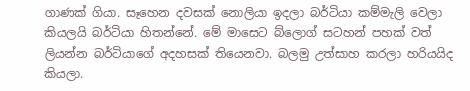ගාණක් ගියා. සෑහෙන දවසක් නොලියා ඉදලා බර්ටියා කම්මැලි වෙලා කියලයි බර්ටියා හිතන්නේ. මේ මාසෙට බ්ලොග් සටහන් පහක් වත් ලියන්න බර්ටියාගේ අදහසක් තියෙනවා. බලමු උත්සාහ කරලා හරියයිද කියලා.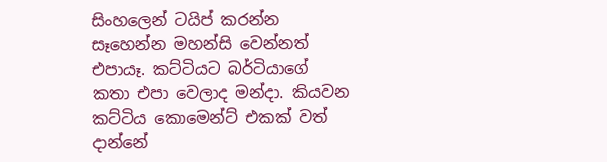සිංහලෙන් ටයිප් කරන්න සෑහෙන්න මහන්සි වෙන්නත් එපායෑ. කට්ටියට බර්ටියාගේ කතා එපා වෙලාද මන්දා. කියවන කට්ටිය කොමෙන්ට් එකක් වත් දාන්නේ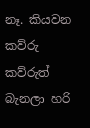නෑ. කියවන කව්රු කව්රුත් බැනලා හරි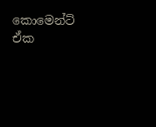කොමෙන්ට් ඒක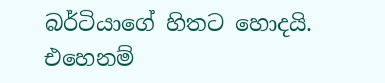බර්ටියාගේ හිතට හොදයි. එහෙනම්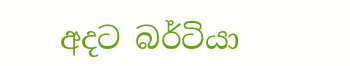අදට බර්ටියා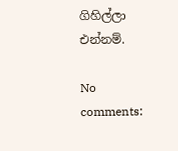ගිහිල්ලා එන්නම්.

No comments: